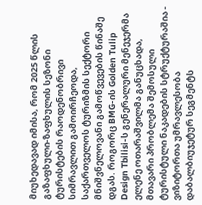მიუხედავად იმისა, რომ 2025 წლის გაზაფხული-ზაფხულის სეზონი ტურისტების რაოდენობრივი სიმრავლით გამოირჩეოდა, საქართველოს ტურიზმის სექტორი მნიშვნელოვანი გამოწვევების წინაშე დგას. როგორც BMG-ის Golden Tulip Design Tbilisi-ს გენერალური მენეჯერმა ელენე ოთარაშვილმა განუცხადა, მთავარი პრობლემა შემოსული ტურისტული ნაკადების სტრუქტურაშია - ვიზიტორთა უმრავლესობა დაბალბიუჯეტურ სეგმენტს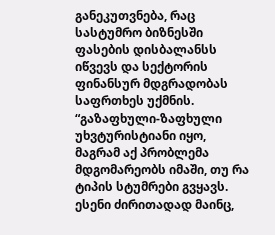განეკუთვნება, რაც სასტუმრო ბიზნესში ფასების დისბალანსს იწვევს და სექტორის ფინანსურ მდგრადობას საფრთხეს უქმნის.
“გაზაფხული-ზაფხული უხვტურისტიანი იყო, მაგრამ აქ პრობლემა მდგომარეობს იმაში, თუ რა ტიპის სტუმრები გვყავს. ესენი ძირითადად მაინც,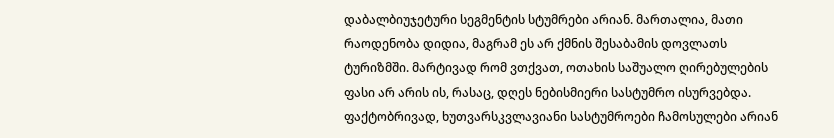დაბალბიუჯეტური სეგმენტის სტუმრები არიან. მართალია, მათი რაოდენობა დიდია, მაგრამ ეს არ ქმნის შესაბამის დოვლათს ტურიზმში. მარტივად რომ ვთქვათ, ოთახის საშუალო ღირებულების ფასი არ არის ის, რასაც, დღეს ნებისმიერი სასტუმრო ისურვებდა. ფაქტობრივად, ხუთვარსკვლავიანი სასტუმროები ჩამოსულები არიან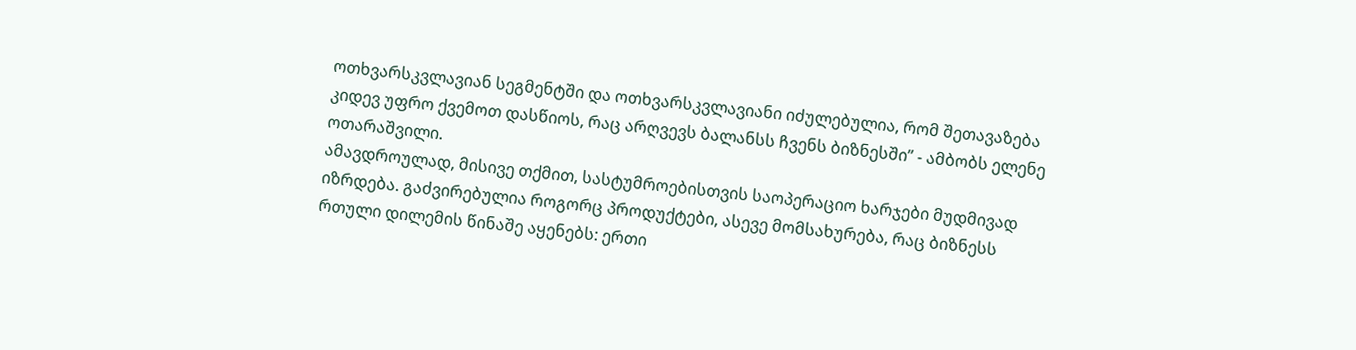ოთხვარსკვლავიან სეგმენტში და ოთხვარსკვლავიანი იძულებულია, რომ შეთავაზება კიდევ უფრო ქვემოთ დასწიოს, რაც არღვევს ბალანსს ჩვენს ბიზნესში” - ამბობს ელენე ოთარაშვილი.
ამავდროულად, მისივე თქმით, სასტუმროებისთვის საოპერაციო ხარჯები მუდმივად იზრდება. გაძვირებულია როგორც პროდუქტები, ასევე მომსახურება, რაც ბიზნესს რთული დილემის წინაშე აყენებს: ერთი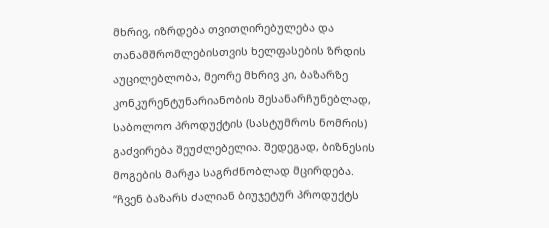მხრივ, იზრდება თვითღირებულება და თანამშრომლებისთვის ხელფასების ზრდის აუცილებლობა, მეორე მხრივ კი, ბაზარზე კონკურენტუნარიანობის შესანარჩუნებლად, საბოლოო პროდუქტის (სასტუმროს ნომრის) გაძვირება შეუძლებელია. შედეგად, ბიზნესის მოგების მარჟა საგრძნობლად მცირდება.
“ჩვენ ბაზარს ძალიან ბიუჯეტურ პროდუქტს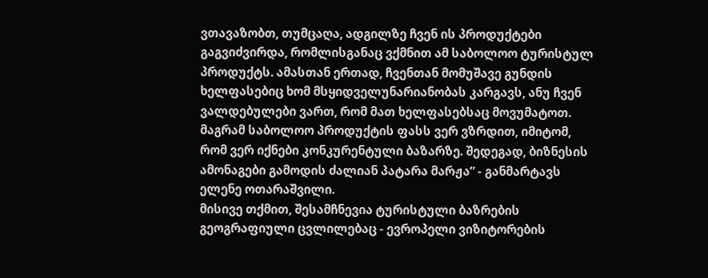ვთავაზობთ, თუმცაღა, ადგილზე ჩვენ ის პროდუქტები გაგვიძვირდა, რომლისგანაც ვქმნით ამ საბოლოო ტურისტულ პროდუქტს. ამასთან ერთად, ჩვენთან მომუშავე გუნდის ხელფასებიც ხომ მსყიდველუნარიანობას კარგავს, ანუ ჩვენ ვალდებულები ვართ, რომ მათ ხელფასებსაც მოვუმატოთ. მაგრამ საბოლოო პროდუქტის ფასს ვერ ვზრდით, იმიტომ, რომ ვერ იქნები კონკურენტული ბაზარზე. შედეგად, ბიზნესის ამონაგები გამოდის ძალიან პატარა მარჟა” - განმარტავს ელენე ოთარაშვილი.
მისივე თქმით, შესამჩნევია ტურისტული ბაზრების გეოგრაფიული ცვლილებაც - ევროპელი ვიზიტორების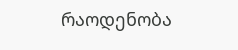რაოდენობა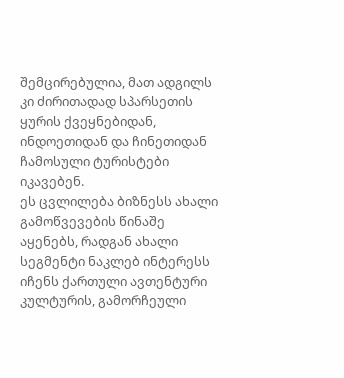შემცირებულია, მათ ადგილს კი ძირითადად სპარსეთის ყურის ქვეყნებიდან, ინდოეთიდან და ჩინეთიდან ჩამოსული ტურისტები იკავებენ.
ეს ცვლილება ბიზნესს ახალი გამოწვევების წინაშე აყენებს, რადგან ახალი სეგმენტი ნაკლებ ინტერესს იჩენს ქართული ავთენტური კულტურის, გამორჩეული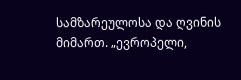სამზარეულოსა და ღვინის მიმართ. „ევროპელი,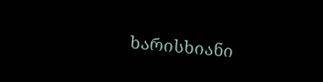ხარისხიანი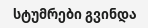სტუმრები გვინდა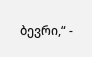ბევრი,“ -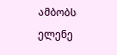ამბობს ელენე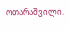ოთარაშვილი.